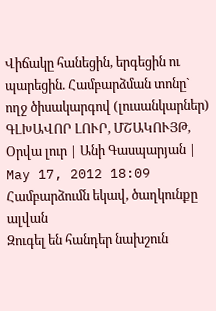Վիճակը հանեցին, երգեցին ու պարեցին. Համբարձման տոնը` ողջ ծիսակարգով (լուսանկարներ)
ԳԼԽԱՎՈՐ ԼՈՒՐ, ՄՇԱԿՈՒՅԹ, Օրվա լուր | Անի Գասպարյան | May 17, 2012 18:09
Համբարձումն եկավ, ծաղկունքը ալվան
Զուգել են հանդեր նախշուն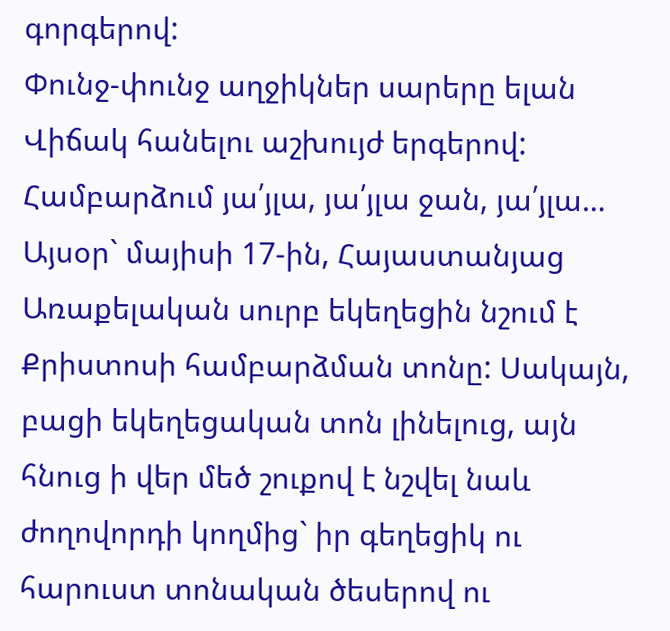գորգերով:
Փունջ-փունջ աղջիկներ սարերը ելան
Վիճակ հանելու աշխույժ երգերով:
Համբարձում յա՛յլա, յա՛յլա ջան, յա՛յլա…
Այսօր` մայիսի 17-ին, Հայաստանյաց Առաքելական սուրբ եկեղեցին նշում է Քրիստոսի համբարձման տոնը: Սակայն, բացի եկեղեցական տոն լինելուց, այն հնուց ի վեր մեծ շուքով է նշվել նաև ժողովորդի կողմից` իր գեղեցիկ ու հարուստ տոնական ծեսերով ու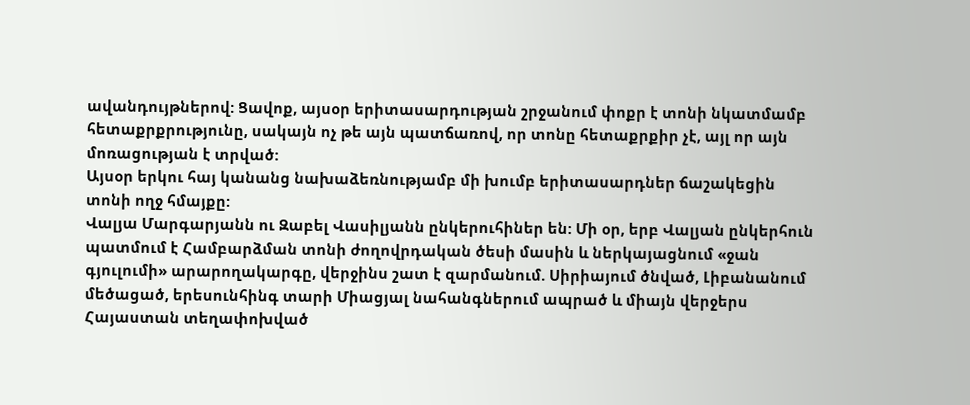ավանդույթներով: Ցավոք, այսօր երիտասարդության շրջանում փոքր է տոնի նկատմամբ հետաքրքրությունը, սակայն ոչ թե այն պատճառով, որ տոնը հետաքրքիր չէ, այլ որ այն մոռացության է տրված:
Այսօր երկու հայ կանանց նախաձեռնությամբ մի խումբ երիտասարդներ ճաշակեցին տոնի ողջ հմայքը:
Վալյա Մարգարյանն ու Զաբել Վասիլյանն ընկերուհիներ են: Մի օր, երբ Վալյան ընկերհուն պատմում է Համբարձման տոնի ժողովրդական ծեսի մասին և ներկայացնում «ջան գյուլումի» արարողակարգը, վերջինս շատ է զարմանում. Սիրիայում ծնված, Լիբանանում մեծացած, երեսունհինգ տարի Միացյալ նահանգներում ապրած և միայն վերջերս Հայաստան տեղափոխված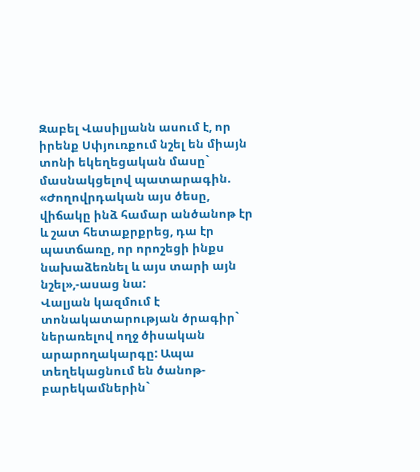Զաբել Վասիլյանն ասում է, որ իրենք Սփյուռքում նշել են միայն տոնի եկեղեցական մասը` մասնակցելով պատարագին. «Ժողովրդական այս ծեսը, վիճակը ինձ համար անծանոթ էր և շատ հետաքրքրեց, դա էր պատճառը, որ որոշեցի ինքս նախաձեռնել և այս տարի այն նշել»,-ասաց նա:
Վալյան կազմում է տոնակատարության ծրագիր` ներառելով ողջ ծիսական արարողակարգը: Ապա տեղեկացնում են ծանոթ-բարեկամներին`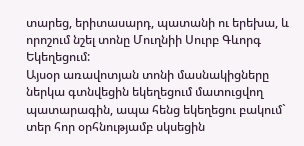տարեց, երիտասարդ, պատանի ու երեխա, և որոշում նշել տոնը Մուղնիի Սուրբ Գևորգ Եկեղեցում:
Այսօր առավոտյան տոնի մասնակիցները ներկա գտնվեցին եկեղեցում մատուցվող պատարագին, ապա հենց եկեղեցու բակում` տեր հոր օրհնությամբ սկսեցին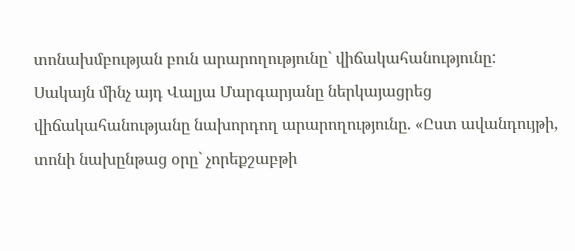տոնախմբության բուն արարողությունը` վիճակահանությունը:
Սակայն մինչ այդ Վալյա Մարգարյանը ներկայացրեց վիճակահանությանը նախորդող արարողությունը. «Ըստ ավանդույթի, տոնի նախընթաց օրը` չորեքշաբթի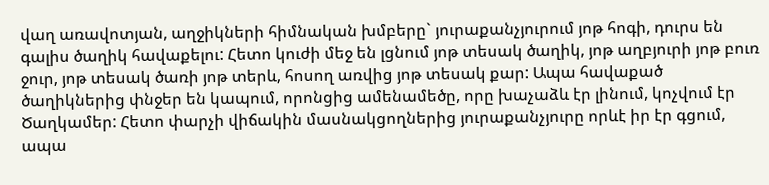վաղ առավոտյան, աղջիկների հիմնական խմբերը` յուրաքանչյուրում յոթ հոգի, դուրս են գալիս ծաղիկ հավաքելու: Հետո կուժի մեջ են լցնում յոթ տեսակ ծաղիկ, յոթ աղբյուրի յոթ բուռ ջուր, յոթ տեսակ ծառի յոթ տերև, հոսող առվից յոթ տեսակ քար: Ապա հավաքած ծաղիկներից փնջեր են կապում, որոնցից ամենամեծը, որը խաչաձև էր լինում, կոչվում էր Ծաղկամեր: Հետո փարչի վիճակին մասնակցողներից յուրաքանչյուրը որևէ իր էր գցում, ապա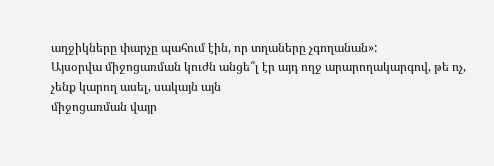աղջիկները փարչը պահում էին, որ տղաները չգողանան»:
Այսօրվա միջոցառման կուժն անցե՞լ էր այդ ողջ արարողակարգով, թե ոչ, չենք կարող ասել, սակայն այն
միջոցառման վայր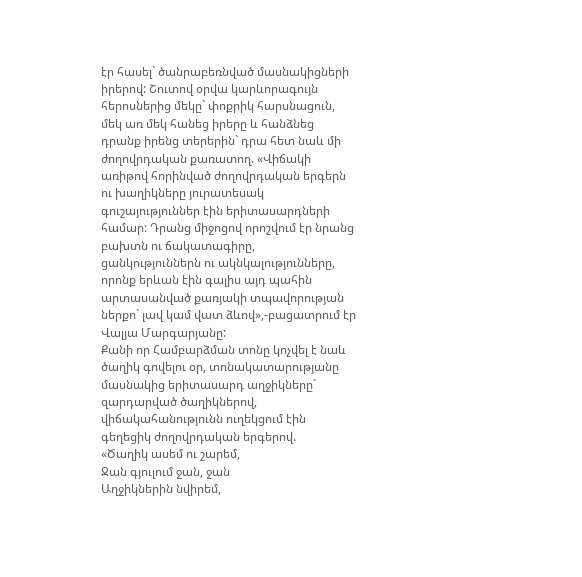էր հասել` ծանրաբեռնված մասնակիցների իրերով: Շուտով օրվա կարևորագույն հերոսներից մեկը` փոքրիկ հարսնացուն, մեկ առ մեկ հանեց իրերը և հանձնեց դրանք իրենց տերերին` դրա հետ նաև մի ժողովրդական քառատող. «Վիճակի առիթով հորինված ժողովրդական երգերն ու խաղիկները յուրատեսակ գուշայություններ էին երիտասարդների համար: Դրանց միջոցով որոշվում էր նրանց բախտն ու ճակատագիրը, ցանկություններն ու ակնկալությունները, որոնք երևան էին գալիս այդ պահին արտասանված քառյակի տպավորության ներքո` լավ կամ վատ ձևով»,-բացատրում էր Վալյա Մարգարյանը:
Քանի որ Համբարձման տոնը կոչվել է նաև ծաղիկ գովելու օր, տոնակատարությանը մասնակից երիտասարդ աղջիկները` զարդարված ծաղիկներով, վիճակահանությունն ուղեկցում էին գեղեցիկ ժողովրդական երգերով.
«Ծաղիկ ասեմ ու շարեմ,
Ջան գյուլում ջան, ջան
Աղջիկներին նվիրեմ,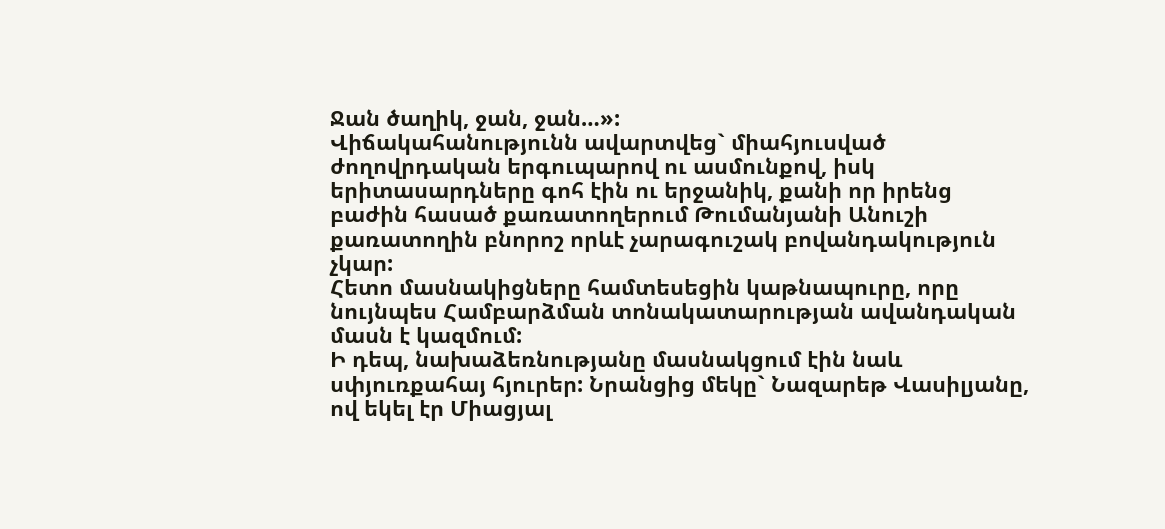Ջան ծաղիկ, ջան, ջան…»:
Վիճակահանությունն ավարտվեց` միահյուսված ժողովրդական երգուպարով ու ասմունքով, իսկ երիտասարդները գոհ էին ու երջանիկ, քանի որ իրենց բաժին հասած քառատողերում Թումանյանի Անուշի քառատողին բնորոշ որևէ չարագուշակ բովանդակություն չկար:
Հետո մասնակիցները համտեսեցին կաթնապուրը, որը նույնպես Համբարձման տոնակատարության ավանդական մասն է կազմում:
Ի դեպ, նախաձեռնությանը մասնակցում էին նաև սփյուռքահայ հյուրեր: Նրանցից մեկը` Նազարեթ Վասիլյանը, ով եկել էր Միացյալ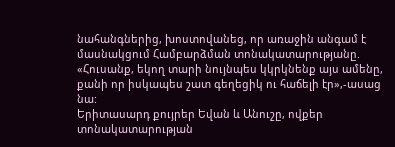նահանգներից, խոստովանեց, որ առաջին անգամ է մասնակցում Համբարձման տոնակատարությանը. «Հուսանք, եկող տարի նույնպես կկրկնենք այս ամենը, քանի որ իսկապես շատ գեղեցիկ ու հաճելի էր»,-ասաց նա:
Երիտասարդ քույրեր Եվան և Անուշը, ովքեր տոնակատարության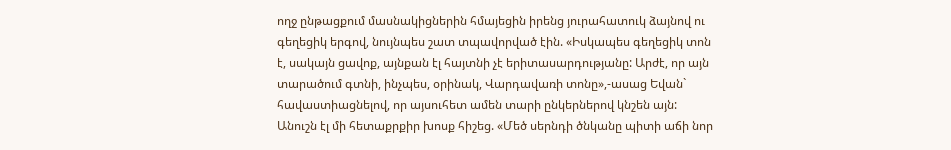ողջ ընթացքում մասնակիցներին հմայեցին իրենց յուրահատուկ ձայնով ու գեղեցիկ երգով, նույնպես շատ տպավորված էին. «Իսկապես գեղեցիկ տոն է, սակայն ցավոք, այնքան էլ հայտնի չէ երիտասարդությանը: Արժէ, որ այն տարածում գտնի, ինչպես, օրինակ, Վարդավառի տոնը»,-ասաց Եվան` հավաստիացնելով, որ այսուհետ ամեն տարի ընկերներով կնշեն այն:
Անուշն էլ մի հետաքրքիր խոսք հիշեց. «Մեծ սերնդի ծնկանը պիտի աճի նոր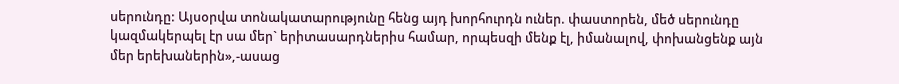սերունդը: Այսօրվա տոնակատարությունը հենց այդ խորհուրդն ուներ. փաստորեն, մեծ սերունդը կազմակերպել էր սա մեր` երիտասարդներիս համար, որպեսզի մենք էլ, իմանալով, փոխանցենք այն մեր երեխաներին»,-ասաց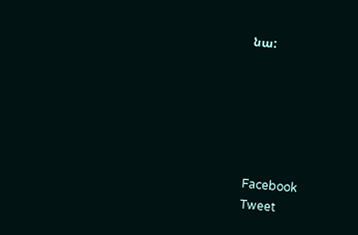նա:






Facebook
Tweet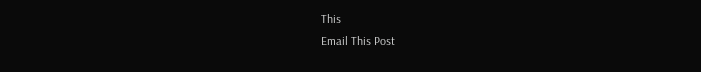This
Email This Post